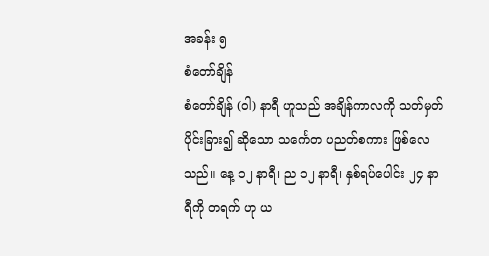အခန်း ၅
စံတော်ချိန်
စံတော်ချိန် (ဝါ) နာရီ ဟူသည် အချိန်ကာလကို သတ်မှတ် ပိုင်းခြား၍ ဆိုသော သင်္ကေတ ပညတ်စကား ဖြစ်လေသည်။ နေ့ ၁၂ နာရီ၊ ည ၁၂ နာရီ၊ နှစ်ရပ်ပေါင်း ၂၄ နာရီကို တရက် ဟု ယ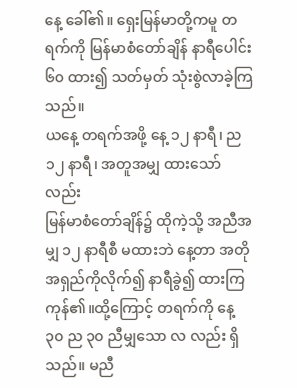နေ့ ခေါ်၏။ ရှေးမြန်မာတို့ကမူ တရက်ကို မြန်မာစံတော်ချိန် နာရီပေါင်း ၆၀ ထား၍ သတ်မှတ် သုံးစွဲလာခဲ့ကြသည်။
ယနေ့ တရက်အဖို့ နေ့ ၁၂ နာရီ၊ ည ၁၂ နာရီ၊ အတူအမျှ ထားသော်လည်း
မြန်မာစံတော်ချိန်၌ ထိုကဲ့သို့ အညီအမျှ ၁၂ နာရီစီ မထားဘဲ နေ့တာ အတိုအရှည်ကိုလိုက်၍ နာရီခွဲ၍ ထားကြကုန်၏။ထို့ကြောင့် တရက်ကို နေ့ ၃၀ ည ၃၀ ညီမျှသော လ လည်း ရှိသည်။ မညီ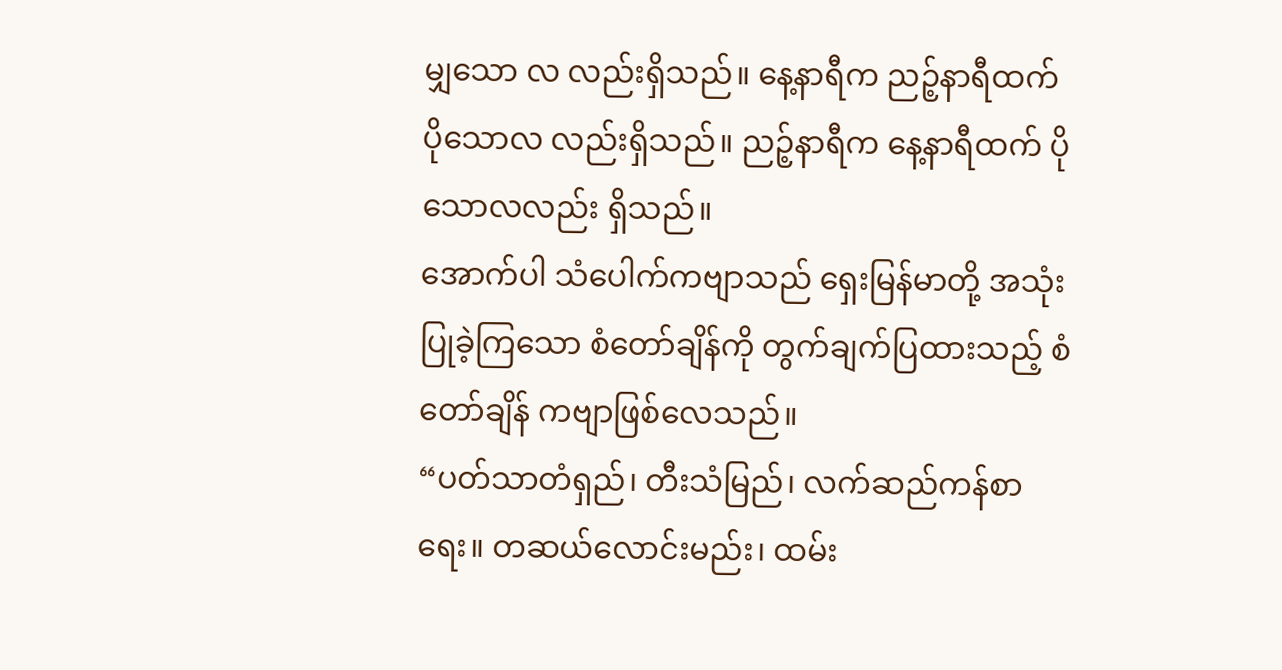မျှသော လ လည်းရှိသည်။ နေ့နာရီက ညဉ့်နာရီထက် ပိုသောလ လည်းရှိသည်။ ညဉ့်နာရီက နေ့နာရီထက် ပိုသောလလည်း ရှိသည်။
အောက်ပါ သံပေါက်ကဗျာသည် ရှေးမြန်မာတို့ အသုံးပြုခဲ့ကြသော စံတော်ချိန်ကို တွက်ချက်ပြထားသည့် စံတော်ချိန် ကဗျာဖြစ်လေသည်။
“ပတ်သာတံရှည်၊ တီးသံမြည်၊ လက်ဆည်ကန်စာရေး။ တဆယ်လောင်းမည်း၊ ထမ်း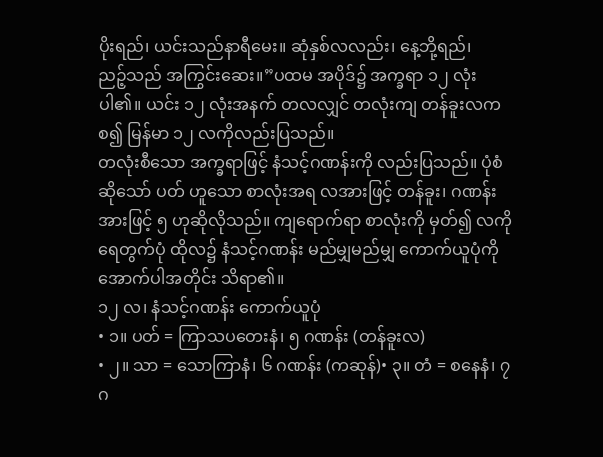ပိုးရည်၊ ယင်းသည်နာရီမေး။ ဆုံနှစ်လလည်း၊ နေ့ဘို့ရည်၊
ညဉ့်သည် အကြွင်းဆေး။”ပထမ အပိုဒ်၌ အက္ခရာ ၁၂ လုံး ပါ၏။ ယင်း ၁၂ လုံးအနက် တလလျှင် တလုံးကျ တန်ခူးလကစ၍ မြန်မာ ၁၂ လကိုလည်းပြသည်။
တလုံးစီသော အက္ခရာဖြင့် နံသင့်ဂဏန်းကို လည်းပြသည်။ ပုံစံဆိုသော် ပတ် ဟူသော စာလုံးအရ လအားဖြင့် တန်ခူး၊ ဂဏန်းအားဖြင့် ၅ ဟုဆိုလိုသည်။ ကျရောက်ရာ စာလုံးကို မှတ်၍ လကို ရေတွက်ပုံ ထိုလ၌ နံသင့်ဂဏန်း မည်မျှမည်မျှ ကောက်ယူပုံကို အောက်ပါအတိုင်း သိရာ၏။
၁၂ လ၊ နံသင့်ဂဏန်း ကောက်ယူပုံ
• ၁။ ပတ် = ကြာသပတေးနံ၊ ၅ ဂဏန်း (တန်ခူးလ)
• ၂။ သာ = သောကြာနံ၊ ၆ ဂဏန်း (ကဆုန်)• ၃။ တံ = စနေနံ၊ ၇ ဂ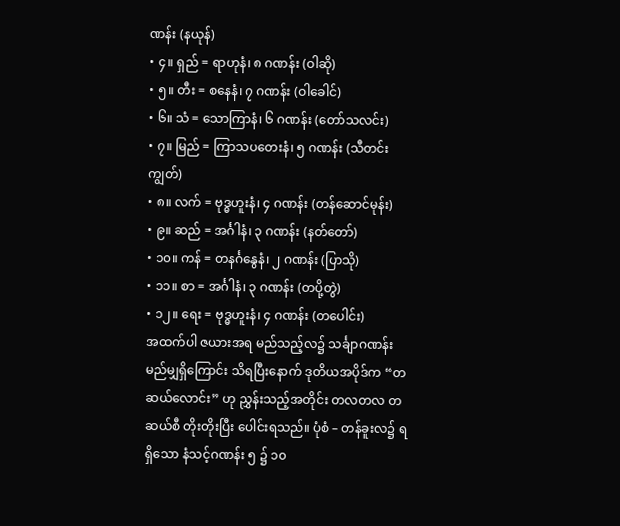ဏန်း (နယုန်)
• ၄။ ရှည် = ရာဟုနံ၊ ၈ ဂဏန်း (ဝါဆို)
• ၅။ တီး = စနေနံ၊ ၇ ဂဏန်း (ဝါခေါင်)
• ၆။ သံ = သောကြာနံ၊ ၆ ဂဏန်း (တော်သလင်း)
• ၇။ မြည် = ကြာသပတေးနံ၊ ၅ ဂဏန်း (သီတင်းကျွတ်)
• ၈။ လက် = ဗုဒ္ဓဟူးနံ၊ ၄ ဂဏန်း (တန်ဆောင်မုန်း)
• ၉။ ဆည် = အင်္ဂါနံ၊ ၃ ဂဏန်း (နတ်တော်)
• ၁၀။ ကန် = တနင်္ဂနွေနံ၊ ၂ ဂဏန်း (ပြာသို)
• ၁၁။ စာ = အင်္ဂါနံ၊ ၃ ဂဏန်း (တပို့တွဲ)
• ၁၂။ ရေး = ဗုဒ္ဓဟူးနံ၊ ၄ ဂဏန်း (တပေါင်း)
အထက်ပါ ဇယားအရ မည်သည့်လ၌ သင်္ချာဂဏန်း မည်မျှရှိကြောင်း သိရပြီးနောက် ဒုတိယအပိုဒ်က “တဆယ်လောင်း” ဟု ညွှန်းသည့်အတိုင်း တလတလ တဆယ်စီ တိုးတိုးပြီး ပေါင်းရသည်။ ပုံစံ – တန်ခူးလ၌ ရရှိသော နံသင့်ဂဏန်း ၅ ၌ ၁၀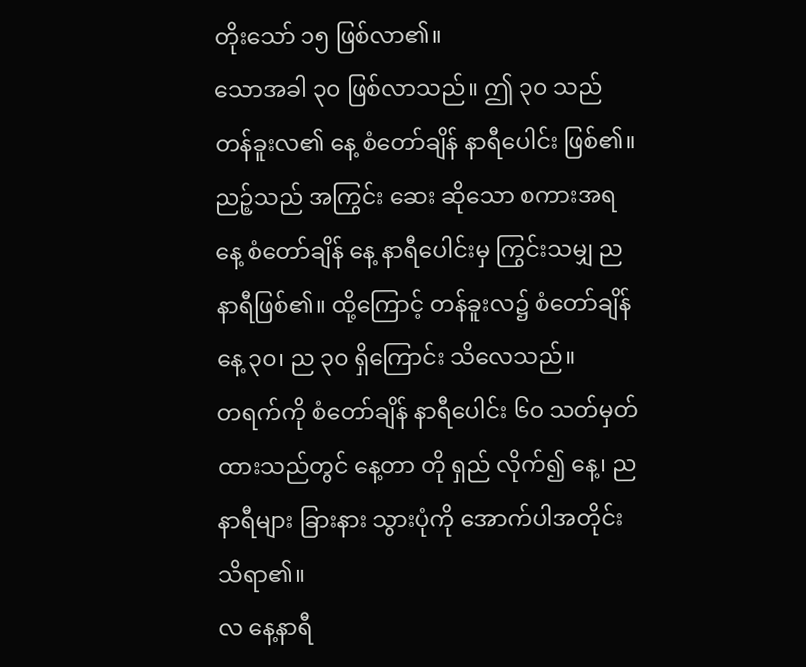တိုးသော် ၁၅ ဖြစ်လာ၏။
သောအခါ ၃၀ ဖြစ်လာသည်။ ဤ ၃၀ သည် တန်ခူးလ၏ နေ့ စံတော်ချိန် နာရီပေါင်း ဖြစ်၏။ ညဉ့်သည် အကြွင်း ဆေး ဆိုသော စကားအရ နေ့ စံတော်ချိန် နေ့ နာရီပေါင်းမှ ကြွင်းသမျှ ည နာရီဖြစ်၏။ ထို့ကြောင့် တန်ခူးလ၌ စံတော်ချိန် နေ့ ၃၀၊ ည ၃၀ ရှိကြောင်း သိလေသည်။
တရက်ကို စံတော်ချိန် နာရီပေါင်း ၆၀ သတ်မှတ်ထားသည်တွင် နေ့တာ တို ရှည် လိုက်၍ နေ့၊ ည နာရီများ ခြားနား သွားပုံကို အောက်ပါအတိုင်း သိရာ၏။
လ နေ့နာရီ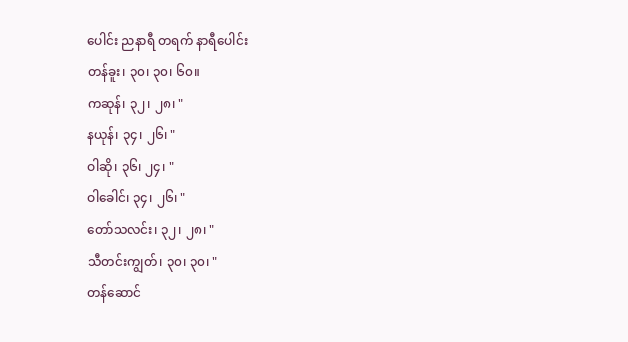ပေါင်း ညနာရီ တရက် နာရီပေါင်း
တန်ခူး၊ ၃၀၊ ၃၀၊ ၆၀။
ကဆုန်၊ ၃၂၊ ၂၈၊ "
နယုန်၊ ၃၄၊ ၂၆၊ "
ဝါဆို၊ ၃၆၊ ၂၄၊ "
ဝါခေါင်၊ ၃၄၊ ၂၆၊ "
တော်သလင်း၊ ၃၂၊ ၂၈၊ "
သီတင်းကျွတ်၊ ၃၀၊ ၃၀၊ "
တန်ဆောင်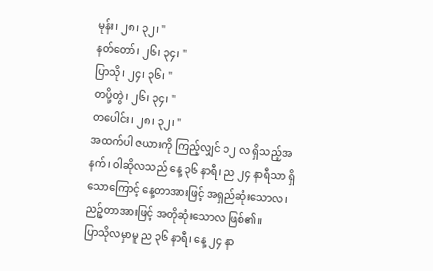မုန်း၊ ၂၈၊ ၃၂၊ "
နတ်တော်၊ ၂၆၊ ၃၄၊ "
ပြာသို၊ ၂၄၊ ၃၆၊ "
တပို့တွဲ၊ ၂၆၊ ၃၄၊ "
တပေါင်း၊ ၂၈၊ ၃၂၊ "
အထက်ပါ ဇယားကို ကြည့်လျှင် ၁၂ လ ရှိသည့်အနက်၊ ဝါဆိုလသည် နေ့ ၃၆ နာရီ၊ ည ၂၄ နာရီသာ ရှိသောကြောင့် နေ့တာအားဖြင့် အရှည်ဆုံးသောလ၊ ညဉ့်တာအားဖြင့် အတိုဆုံးသောလ ဖြစ်၏။
ပြာသိုလမှာမူ ည ၃၆ နာရီ၊ နေ့ ၂၄ နာ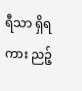ရီသာ ရှိရကား ညဉ့်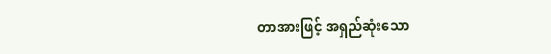တာအားဖြင့် အရှည်ဆုံးသော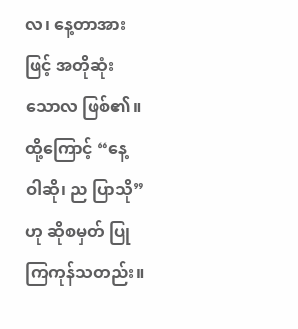လ၊ နေ့တာအားဖြင့် အတိုဆုံးသောလ ဖြစ်၏။ ထို့ကြောင့် “နေ့ ဝါဆို၊ ည ပြာသို” ဟု ဆိုစမှတ် ပြုကြကုန်သတည်း။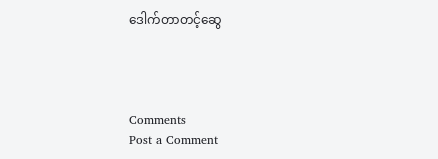ဒေါက်တာတင့်ဆွေ




Comments
Post a Comment